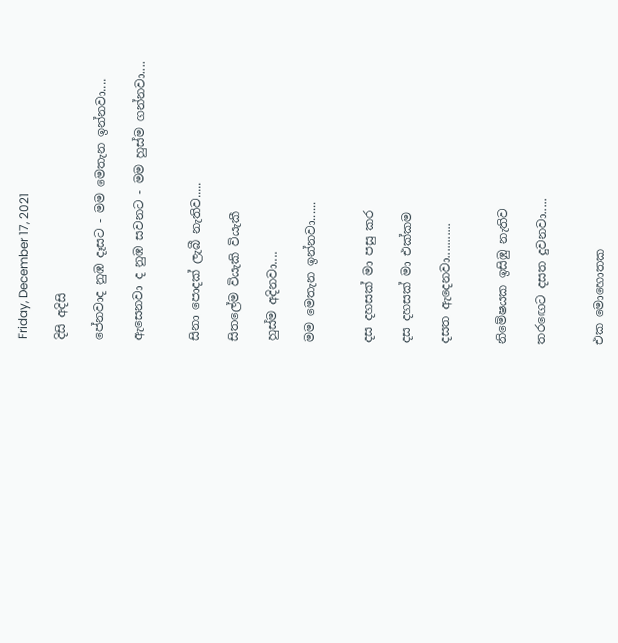Friday, December 17, 2021

දිසි අදිසි

පේනවාද නුඹ දෑසට - මම මෙතැන ඉන්නවා....

ඇසෙනවා ද නුඹ සවනට - මම හුස්ම ගන්නවා....


සිනා පොදක් ලැබී නැතිව.....

සිතලේම වියැකි වියැකී

හුස්ම අදිනවා....

මම මෙතැන ඉන්නවා......


දස දහසක් මා පසු කර

දස දහසක් මා එක්කම

දසත ඇදෙනවා...........


නිමේෂයක ඉසිඹු නැතිව

තරඟෙට දසත දුවනවා.....


එක මොහොතක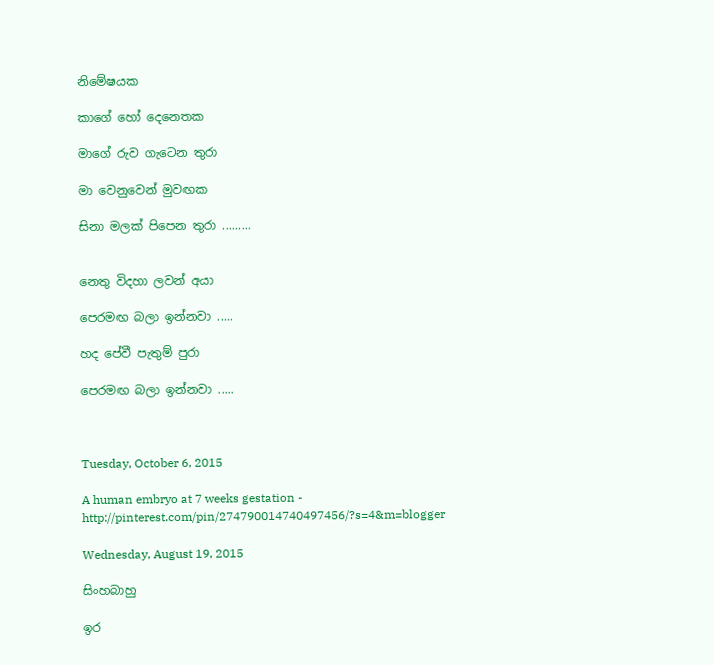නිමේෂයක

කාගේ හෝ දෙනෙතක

මාගේ රුව ගැටෙන තුරා

මා වෙනුවෙන් මුවඟක

සිනා මලක් පිපෙන තුරා .........


නෙතු විදහා ලවන් අයා

පෙරමඟ බලා ඉන්නවා .....

හද පේවී පැතුම් පුරා

පෙරමඟ බලා ඉන්නවා .....



Tuesday, October 6, 2015

A human embryo at 7 weeks gestation - http://pinterest.com/pin/274790014740497456/?s=4&m=blogger

Wednesday, August 19, 2015

සිංහබාහු

ඉර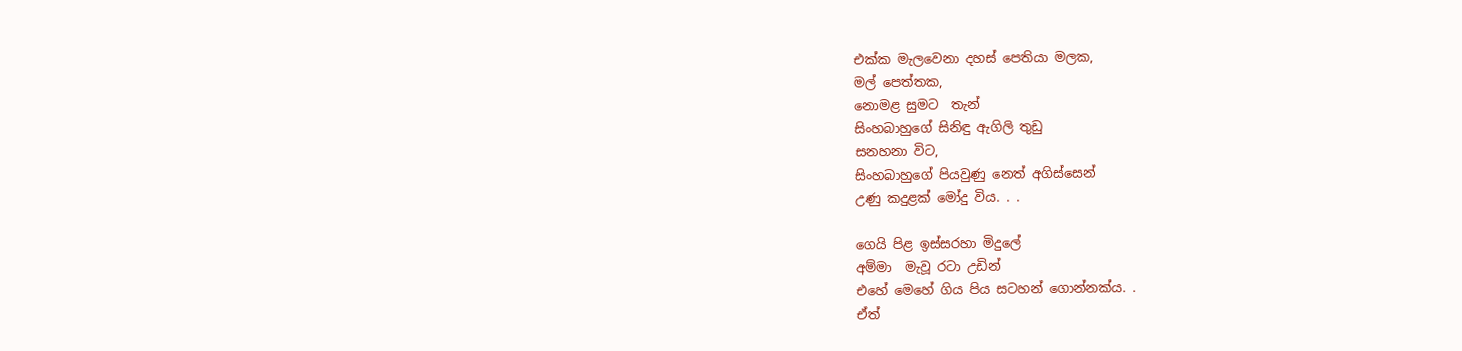එක්ක මැලවෙනා දහස් පෙතියා මලක,
මල් පෙත්තක,
නොමළ සුමට  තැන්
සිංහබාහුගේ සිනිඳු ඇගිලි තුඩු
සනහනා විට,
සිංහබාහුගේ පියවුණු නෙත් අගිස්සෙන්
උණු කදුළක් මෝදු විය. . .

ගෙයි පිළ ඉස්සරහා මිදුලේ
අම්මා  මැවූ රටා උඩින්
එහේ මෙහේ ගිය පිය සටහන් ගොන්නක්ය. .
ඒත්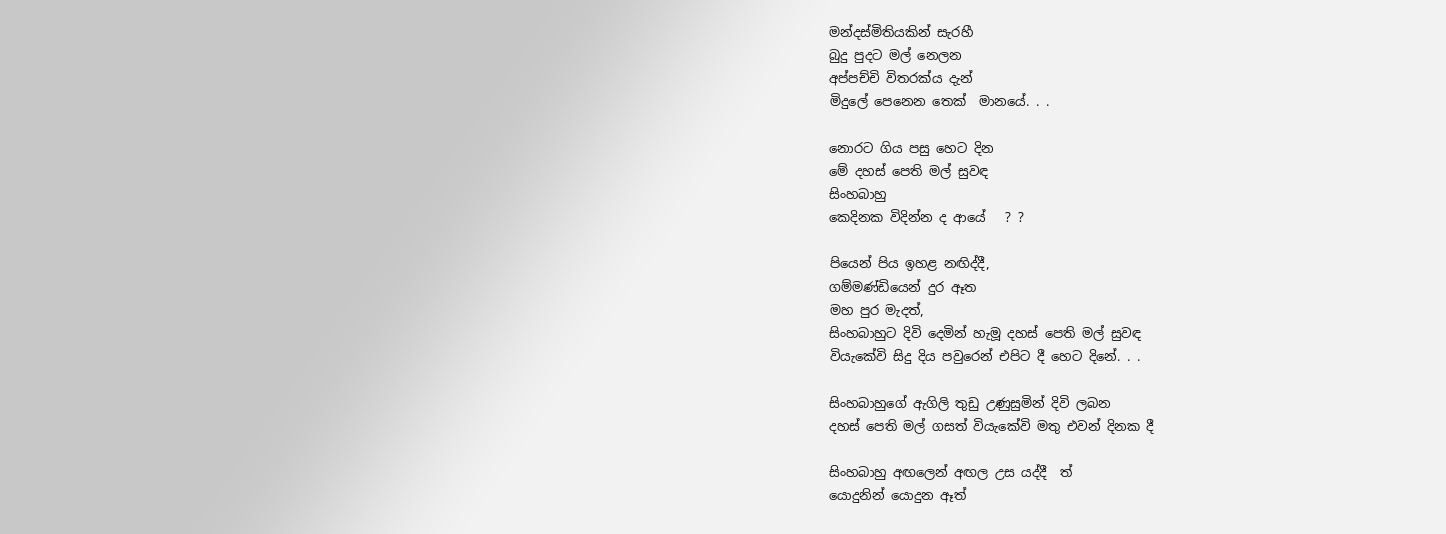මන්දස්මිතියකින් සැරහී
බුදු පුදට මල් නෙලන
අප්පච්චි විතරක්ය දැන්
මිදුලේ පෙනෙන තෙක්  මානයේ. . .

නොරට ගිය පසු හෙට දින
මේ දහස් පෙති මල් සුවඳ
සිංහබාහු
කෙදිනක විදින්න ද ආයේ   ? ?

පියෙන් පිය ඉහළ නඟිද්දී,
ගම්මණ්ඩියෙන් දුර ඈත
මහ පුර මැදත්,
සිංහබාහුට දිවි දෙමින් හැමූ දහස් පෙති මල් සුවඳ
වියැකේවි සිදු දිය පවුරෙන් එපිට දී හෙට දිනේ. . .

සිංහබාහුගේ ඇගිලි තුඩු උණුසුමින් දිවි ලබන
දහස් පෙති මල් ගසත් වියැකේවි මතු එවන් දිනක දී

සිංහබාහු අඟලෙන් අඟල උස යද්දී  ත්
යොදුනින් යොදුන ඈත්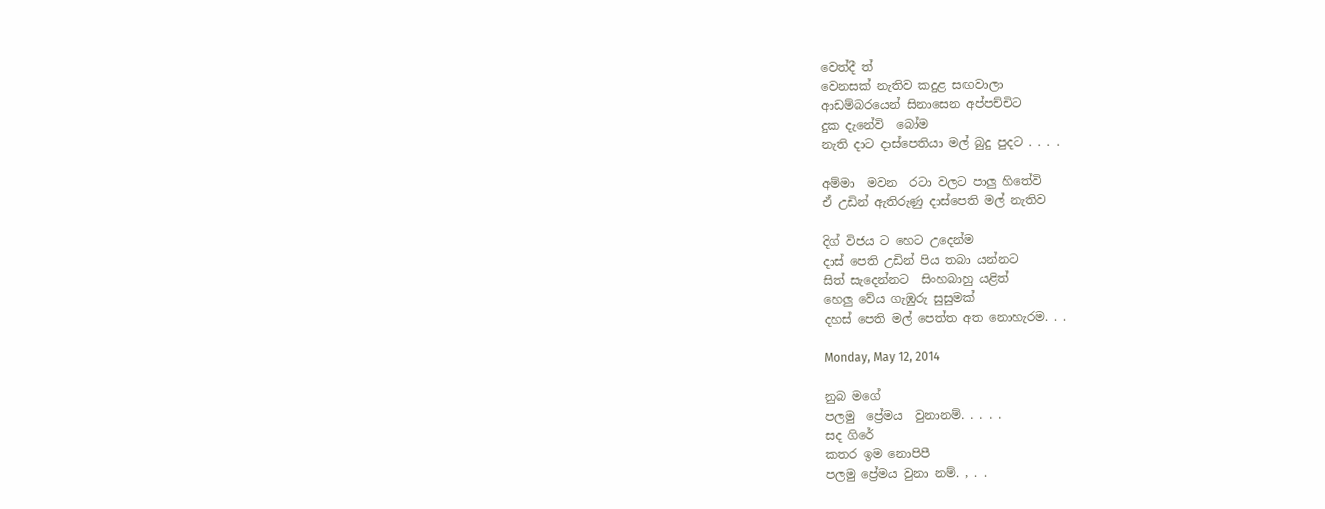වෙත්දී ත්
වෙනසක් නැතිව කදුළ සඟවාලා
ආඩම්බරයෙන් සිනාසෙන අප්පච්චිට
දුක දැනේවි  බෝම
නැති දාට දාස්පෙතියා මල් බුදු පුදට . . . .

අම්මා  මවන  රටා වලට පාලු හිතේවි
ඒ උඩින් ඇතිරුණු දාස්පෙති මල් නැතිව

දිග් විජය ට හෙට උදෙන්ම
දාස් පෙති උඩින් පිය තබා යන්නට
සිත් සැදෙන්නට  සිංහබාහු යළිත්
හෙලු වේය ගැඹුරු සුසුමක්
දහස් පෙති මල් පෙත්ත අත නොහැරම. . .

Monday, May 12, 2014

නුබ මගේ
පලමු  ප්‍රේමය  වුනානම්. . . . .
සද ගිරේ
කතර ඉම නොපිපී
පලමු ප්‍රේමය වුනා නම්. , . .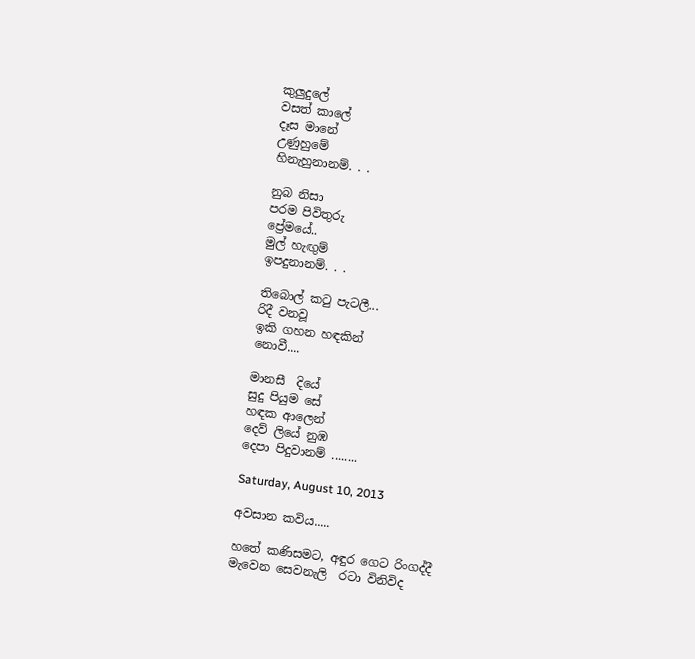කුලුදුලේ
වසත් කාලේ
දෑස මානේ
උණුහුමේ
හිනැහුනානම්. . .

නුබ නිසා
පරම පිවිතුරු
ප්‍රේමයේ..
මුල් හැඟුම්
ඉපදුනානම්. . .

තිබොල් කටු පැටලී...
රිදී වනවූ
ඉකි ගහන හඳකින්
නොවී....

මානසී  දියේ
සුදු පියුම සේ
හඳක ආලෙන්
දෙව් ලියේ නුඹ
දෙපා පිදුවානම් ........

Saturday, August 10, 2013

අවසාන කවිය.....

හතේ කණිසමට, අඳුර ගෙට රිංගද්දී
මැවෙන සෙවනැලි  රටා විනිවිද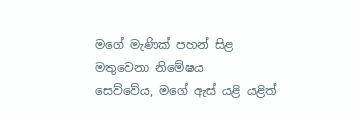මගේ මැණික් පහන් සිළ
මතුවෙනා නිමේෂය
සෙව්වේය, මගේ ඇස් යළි යළිත්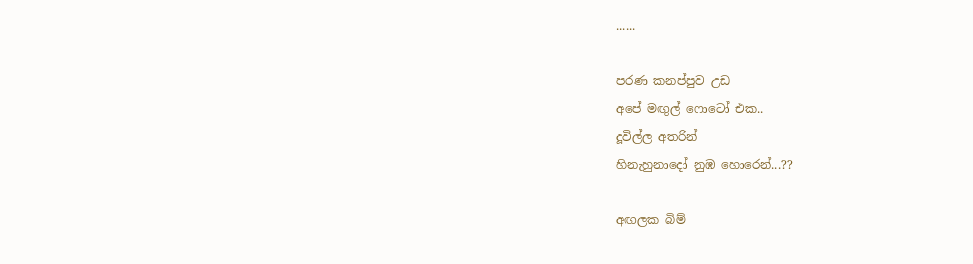......

පරණ කනප්පුව උඩ
අපේ මඟුල් ෆොටෝ එක..
දූවිල්ල අතරින්
හිනැහුනාදෝ නුඹ හොරෙන්...??

අඟලක බිම්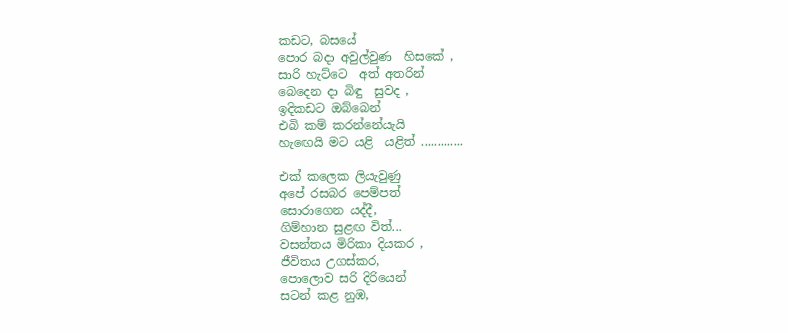කඩට, බසයේ
පොර බදා අවුල්වුණ  හිසකේ ,
සාරි හැට්ටෙ  අත් අතරින්
බෙදෙන දා බිඳු  සුවද ,
ඉදිකඩට ඔබ්බෙන්
එබි කම් කරන්නේයැයි
හැඟෙයි මට යළි  යළිත් .............

එක් කලෙක ලියැවුණු
අපේ රසබර පෙම්පත්
සොරාගෙන යද්දී,
ගිම්හාන සුළඟ විත්...
වසන්තය මිරිකා දියකර ,
ජීවිතය උගස්කර,
පොලොව සරි දිරියෙන්
සටන් කළ නුඹ,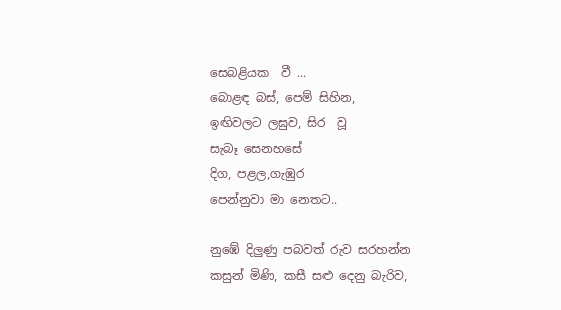සෙබළියක  වී ...
බොළඳ බස්, පෙම් සිහින,
ඉඟිවලට ලඝුව, සිර  වූ
සැබෑ සෙනහසේ
දිග, පළල,ගැඹුර
පෙන්නුවා මා නෙතට..

නුඹේ දිලුණු පබවත් රුව සරහන්න
කසුන් මිණි, කසී සළු දෙනු බැරිව,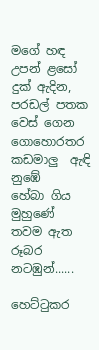මගේ හඳ
උපන් ළසෝ දුක් ඇදින,
පරඩල් පතක වෙස් ගෙන
ගොහොරතර කඩමාලු  ඇඳි
නුඹේ
හේබා ගිය මුහුණේ
තවම ඇත රූබර නටඹුන්......

හෙට්ටුකර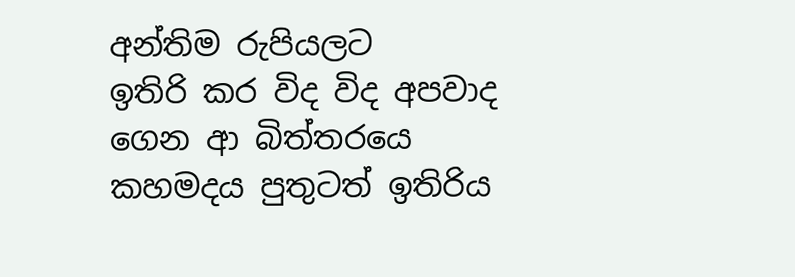අන්තිම රුපියලට
ඉතිරි කර විද විද අපවාද
ගෙන ආ බිත්තරයෙ
කහමදය පුතුටත් ඉතිරිය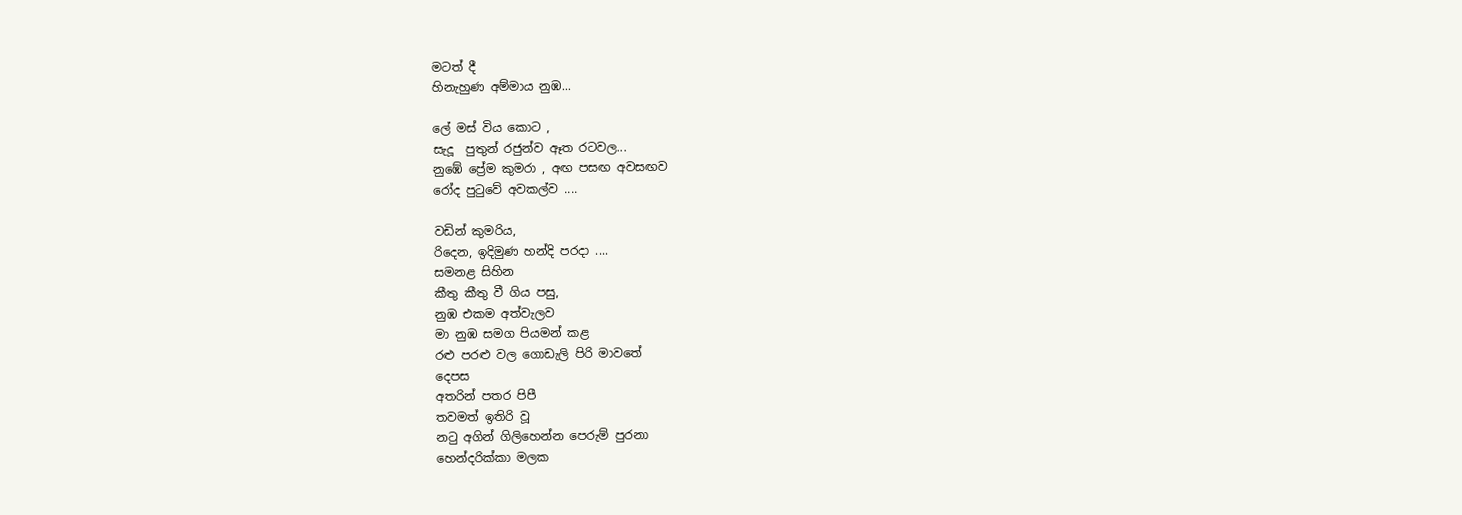මටත් දී
හිනැහුණ අම්මාය නුඹ...

ලේ මස් විය කොට ,
සැදූ  පුතුන් රජුන්ව ඈත රටවල...
නුඹේ ප්‍රේම කුමරා , අඟ පසඟ අවසඟව
රෝද පුටුවේ අවකල්ව ....

වඩින් කුමරිය,
රිදෙන, ඉදිමුණ හන්දි පරදා ....
සමනළ සිහින
කීතු කීතු වී ගිය පසු,
නුඹ එකම අත්වැලව
මා නුඹ සමග පියමන් කළ
රළු පරළු වල ගොඩැලි පිරි මාවතේ
දෙපස
අතරින් පතර පිපී
තවමත් ඉතිරි වූ
නටු අගින් ගිලිහෙන්න පෙරුම් පුරනා
හෙන්දරික්කා මලක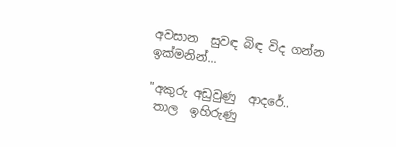අවසාන  සුවඳ බිඳ විද ගන්න
ඉක්මනින්...

"අකුරු අඩුවුණු  ආදරේ..
 තාල  ඉහිරුණු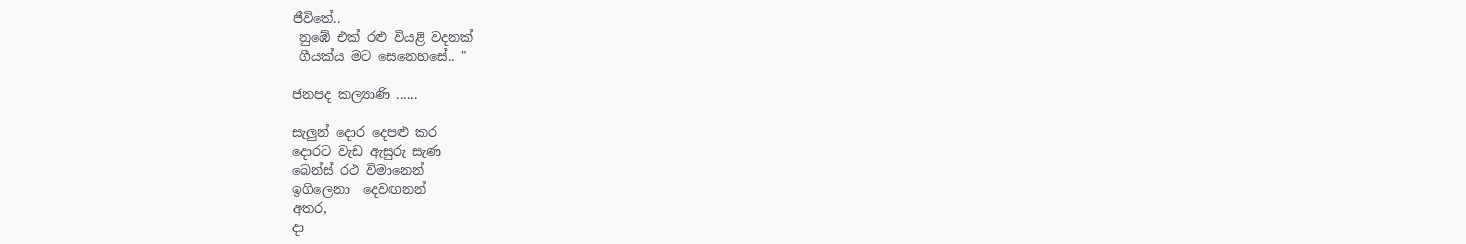ජීවිතේ..
 නුඹේ එක් රළු වියළි වදනක්
 ගීයක්ය මට සෙනෙහසේ.. "

ජනපද කල්‍යාණි ......

සැලුන් දොර දෙපළු කර
දොරට වැඩ ඇසුරු සැණ
බෙන්ස් රථ විමානෙන්
ඉගිලෙනා  දෙවඟනන්
අතර,
දා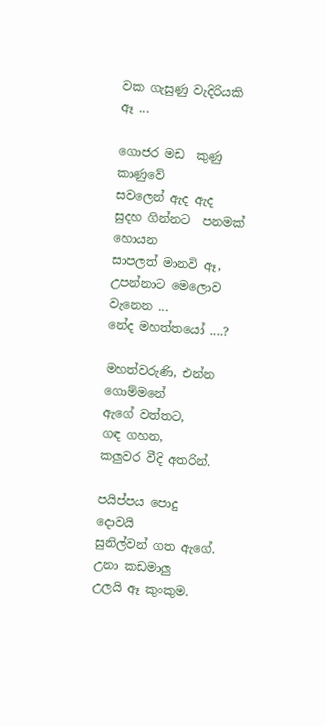වක ගැසුණු වැදිරියකි
ඈ ...

ගොජර මඩ  කුණු කාණුවේ
සවලෙන් ඇද ඇද
සුදහ ගින්නට  පනමක් හොයන
සාපලත් මානවි ඈ,
උපන්නාට මෙලොව වැනෙන ...
නේද මහත්තයෝ ....?

මහත්වරුණි, එන්න ගොම්මනේ
ඇගේ වත්තට,
ගඳ ගහන,
කලුවර වීදි අතරින්.

පයිප්පය පොදු
දොවයි
සුනිල්වන් ගත ඇගේ.
උනා කඩමාලු
උලයි ඈ කුංකුම.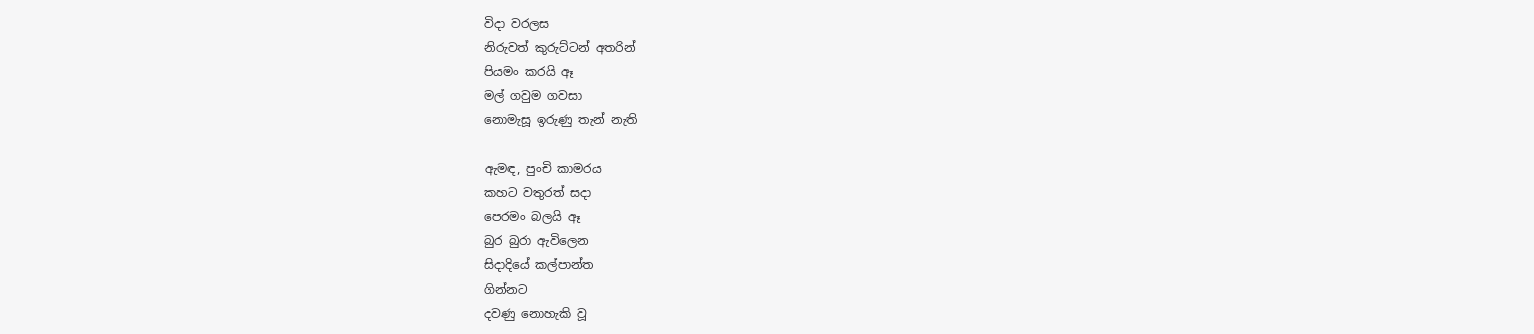විදා වරලස
නිරුවත් කුරුට්ටන් අතරින්
පියමං කරයි ඈ
මල් ගවුම ගවසා
නොමැසූ ඉරුණු තැන් නැති

ඇමඳ, පුංචි කාමරය
කහට වතුරත් සදා
පෙරමං බලයි ඈ
බුර බුරා ඇවිලෙන
සිදාදියේ කල්පාන්ත
ගින්නට
දවණු නොහැකි වූ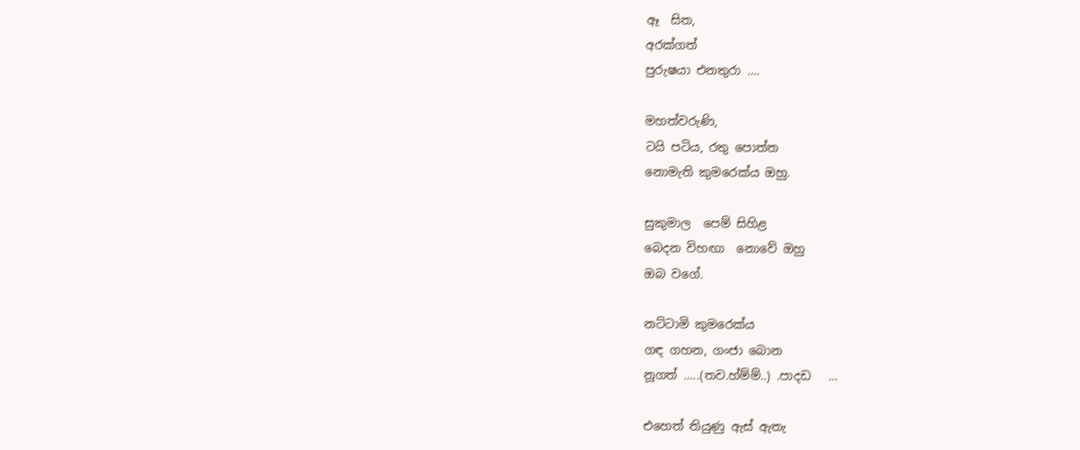ඈ  සිත,
අරක්ගත්
පුරුෂයා එනතුරා ....

මහත්වරුණි,
ටයි පටිය, රතු පොත්ත
නොමැති කුමරෙක්ය ඔහු.

සුකුමාල  පෙම් සිහිළ
බෙදන විහඟා  නොවේ ඔහු
ඔබ වගේ.

නට්ටාමි කුමරෙක්ය
ගඳ ගහන, ගංජා බොන
නූගත් .....(තව.හ්ම්ම්..) .පාදඩ   ...

එහෙත් තියුණු ඇස් ඇතැ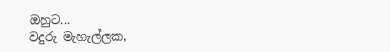ඔහුට...
වදුරු මැහැල්ලක,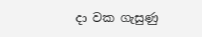දා වක ගැසුණු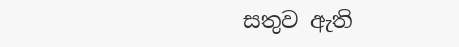සතුව ඇති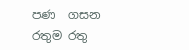පණ  ගසන
රතුම රතු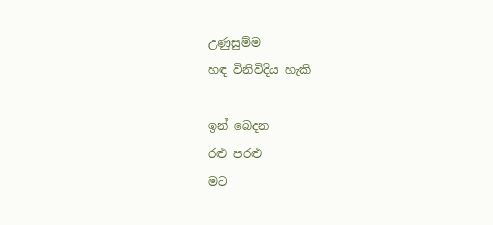උණුසුම්ම
හඳ විනිවිදිය හැකි

ඉන් බෙදන
රළු පරළු
මට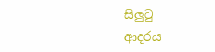සිලුටු
ආදරය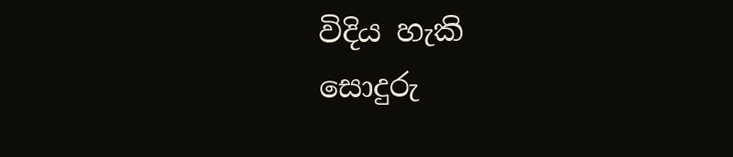විදිය හැකි
සොදුරු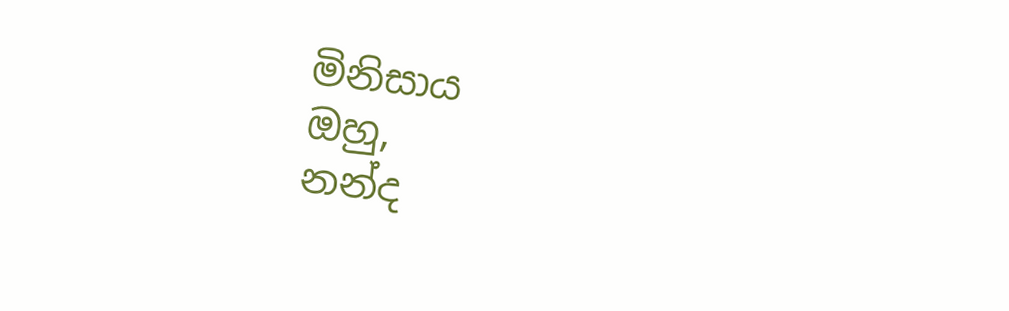මිනිසාය
ඔහු,
නන්ද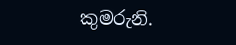කුමරුනි.